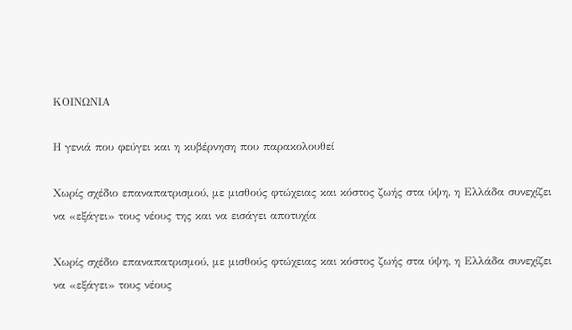ΚΟΙΝΩΝΙΑ

Η γενιά που φεύγει και η κυβέρνηση που παρακολουθεί

Χωρίς σχέδιο επαναπατρισμού, με μισθούς φτώχειας και κόστος ζωής στα ύψη, η Ελλάδα συνεχίζει να «εξάγει» τους νέους της και να εισάγει αποτυχία

Χωρίς σχέδιο επαναπατρισμού, με μισθούς φτώχειας και κόστος ζωής στα ύψη, η Ελλάδα συνεχίζει να «εξάγει» τους νέους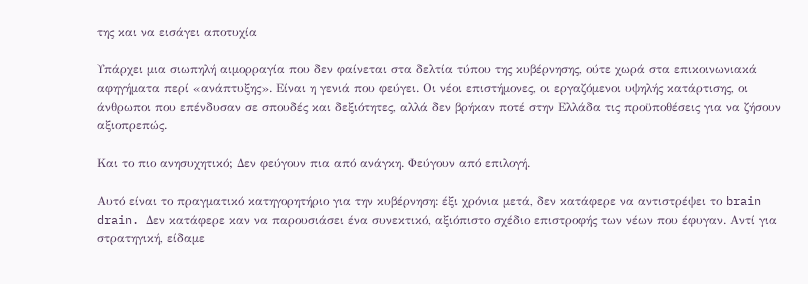της και να εισάγει αποτυχία

Υπάρχει μια σιωπηλή αιμορραγία που δεν φαίνεται στα δελτία τύπου της κυβέρνησης, ούτε χωρά στα επικοινωνιακά αφηγήματα περί «ανάπτυξης». Είναι η γενιά που φεύγει. Οι νέοι επιστήμονες, οι εργαζόμενοι υψηλής κατάρτισης, οι άνθρωποι που επένδυσαν σε σπουδές και δεξιότητες, αλλά δεν βρήκαν ποτέ στην Ελλάδα τις προϋποθέσεις για να ζήσουν αξιοπρεπώς.

Και το πιο ανησυχητικό; Δεν φεύγουν πια από ανάγκη. Φεύγουν από επιλογή.

Αυτό είναι το πραγματικό κατηγορητήριο για την κυβέρνηση: έξι χρόνια μετά, δεν κατάφερε να αντιστρέψει το brain drain. Δεν κατάφερε καν να παρουσιάσει ένα συνεκτικό, αξιόπιστο σχέδιο επιστροφής των νέων που έφυγαν. Αντί για στρατηγική, είδαμε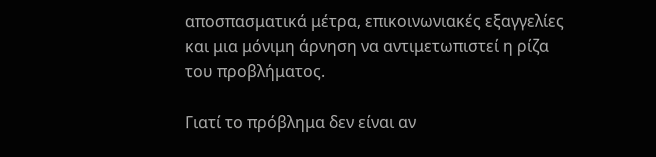αποσπασματικά μέτρα, επικοινωνιακές εξαγγελίες και μια μόνιμη άρνηση να αντιμετωπιστεί η ρίζα του προβλήματος.

Γιατί το πρόβλημα δεν είναι αν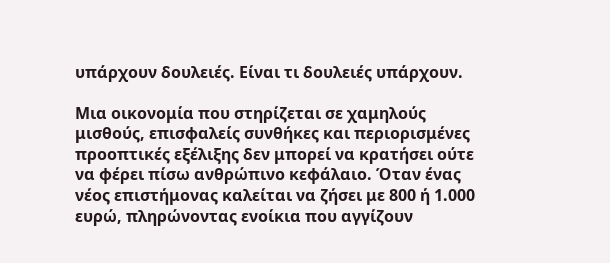υπάρχουν δουλειές. Είναι τι δουλειές υπάρχουν.

Μια οικονομία που στηρίζεται σε χαμηλούς μισθούς, επισφαλείς συνθήκες και περιορισμένες προοπτικές εξέλιξης δεν μπορεί να κρατήσει ούτε να φέρει πίσω ανθρώπινο κεφάλαιο. Όταν ένας νέος επιστήμονας καλείται να ζήσει με 800 ή 1.000 ευρώ, πληρώνοντας ενοίκια που αγγίζουν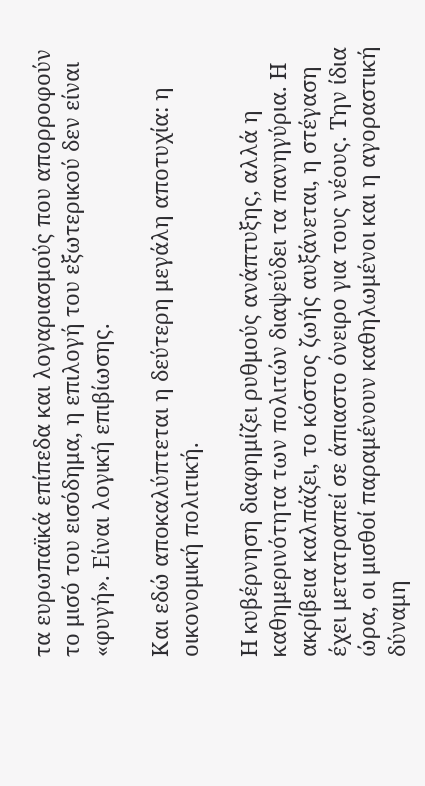τα ευρωπαϊκά επίπεδα και λογαριασμούς που απορροφούν το μισό του εισόδημα, η επιλογή του εξωτερικού δεν είναι «φυγή». Είναι λογική επιβίωσης.

Και εδώ αποκαλύπτεται η δεύτερη μεγάλη αποτυχία: η οικονομική πολιτική.

Η κυβέρνηση διαφημίζει ρυθμούς ανάπτυξης, αλλά η καθημερινότητα των πολιτών διαψεύδει τα πανηγύρια. Η ακρίβεια καλπάζει, το κόστος ζωής αυξάνεται, η στέγαση έχει μετατραπεί σε άπιαστο όνειρο για τους νέους. Την ίδια ώρα, οι μισθοί παραμένουν καθηλωμένοι και η αγοραστική δύναμη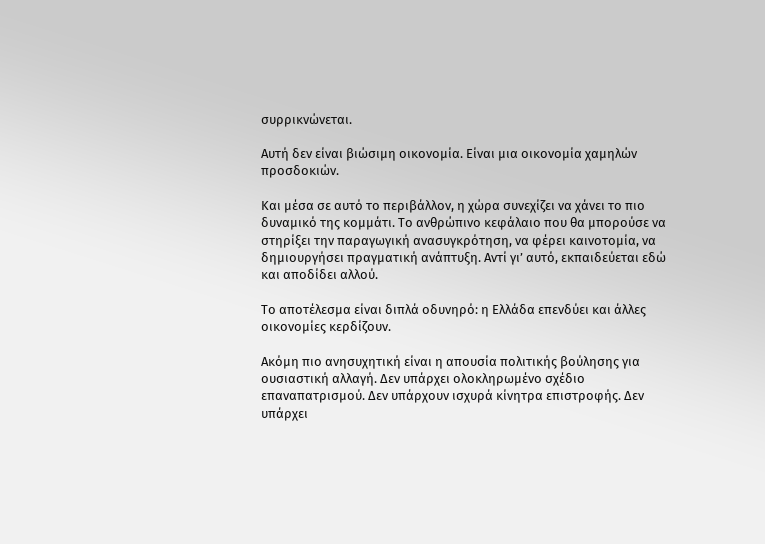συρρικνώνεται.

Αυτή δεν είναι βιώσιμη οικονομία. Είναι μια οικονομία χαμηλών προσδοκιών.

Και μέσα σε αυτό το περιβάλλον, η χώρα συνεχίζει να χάνει το πιο δυναμικό της κομμάτι. Το ανθρώπινο κεφάλαιο που θα μπορούσε να στηρίξει την παραγωγική ανασυγκρότηση, να φέρει καινοτομία, να δημιουργήσει πραγματική ανάπτυξη. Αντί γι’ αυτό, εκπαιδεύεται εδώ και αποδίδει αλλού.

Το αποτέλεσμα είναι διπλά οδυνηρό: η Ελλάδα επενδύει και άλλες οικονομίες κερδίζουν.

Ακόμη πιο ανησυχητική είναι η απουσία πολιτικής βούλησης για ουσιαστική αλλαγή. Δεν υπάρχει ολοκληρωμένο σχέδιο επαναπατρισμού. Δεν υπάρχουν ισχυρά κίνητρα επιστροφής. Δεν υπάρχει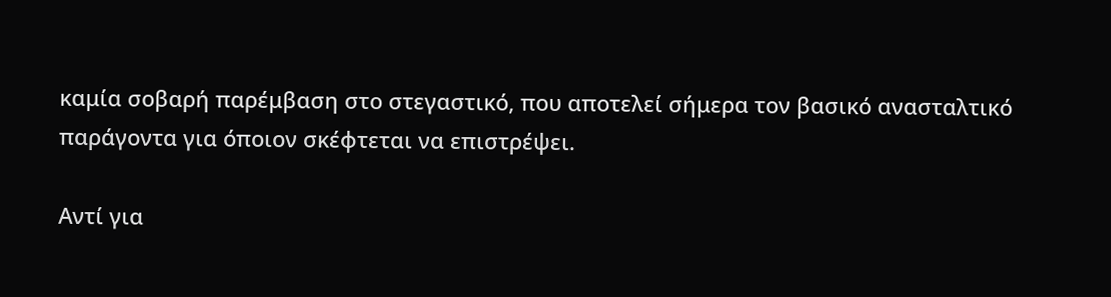καμία σοβαρή παρέμβαση στο στεγαστικό, που αποτελεί σήμερα τον βασικό ανασταλτικό παράγοντα για όποιον σκέφτεται να επιστρέψει.

Αντί για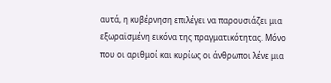αυτά, η κυβέρνηση επιλέγει να παρουσιάζει μια εξωραϊσμένη εικόνα της πραγματικότητας. Μόνο που οι αριθμοί και κυρίως οι άνθρωποι λένε μια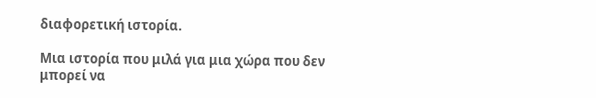διαφορετική ιστορία.

Μια ιστορία που μιλά για μια χώρα που δεν μπορεί να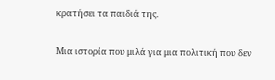κρατήσει τα παιδιά της.

Μια ιστορία που μιλά για μια πολιτική που δεν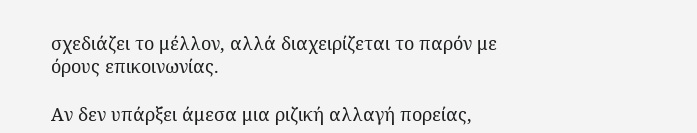σχεδιάζει το μέλλον, αλλά διαχειρίζεται το παρόν με όρους επικοινωνίας.

Αν δεν υπάρξει άμεσα μια ριζική αλλαγή πορείας,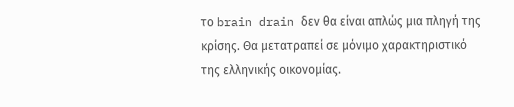το brain drain δεν θα είναι απλώς μια πληγή της κρίσης. Θα μετατραπεί σε μόνιμο χαρακτηριστικό της ελληνικής οικονομίας.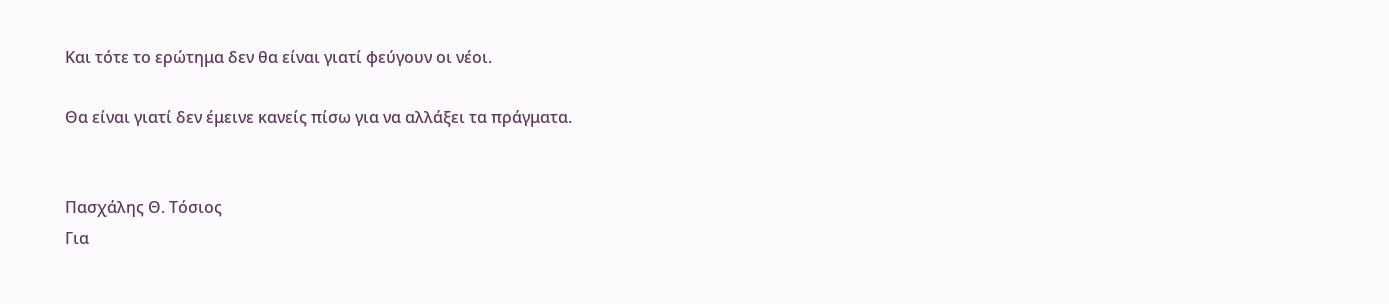Και τότε το ερώτημα δεν θα είναι γιατί φεύγουν οι νέοι.

Θα είναι γιατί δεν έμεινε κανείς πίσω για να αλλάξει τα πράγματα.


Πασχάλης Θ. Τόσιος
Για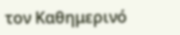τον Καθημερινό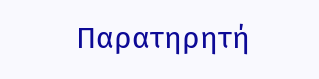Παρατηρητή